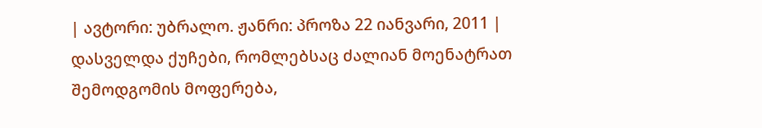| ავტორი: უბრალო. ჟანრი: პროზა 22 იანვარი, 2011 |
დასველდა ქუჩები, რომლებსაც ძალიან მოენატრათ შემოდგომის მოფერება,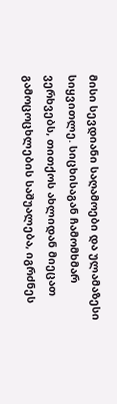მისი სევდიანი საღამოები და ულამაზესი სიყვითლე. სიცხისაგან ჩამომხმარ ვერხვებს, თითქოს ახლიდან მიეცათ გამოცოცხლების საშუალება, იგრძნეს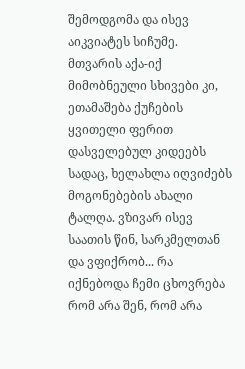შემოდგომა და ისევ აიკვიატეს სიჩუმე. მთვარის აქა-იქ მიმობნეული სხივები კი, ეთამაშება ქუჩების ყვითელი ფერით დასველებულ კიდეებს სადაც, ხელახლა იღვიძებს მოგონებების ახალი ტალღა. ვზივარ ისევ საათის წინ, სარკმელთან და ვფიქრობ... რა იქნებოდა ჩემი ცხოვრება რომ არა შენ, რომ არა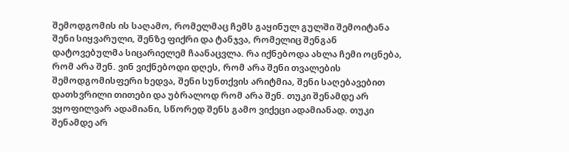შემოდგომის ის საღამო, რომელმაც ჩემს გაყინულ გულში შემოიტანა შენი სიყვარული, შენზე ფიქრი და ტანჯვა, რომელიც შენგან დატოვებულმა სიცარიელემ ჩაანაცვლა. რა იქნებოდა ახლა ჩემი ოცნება, რომ არა შენ. ვინ ვიქნებოდი დღეს, რომ არა შენი თვალების შემოდგომისფერი ხედვა, შენი სუნთქვის არიტმია, შენი საღებავებით დათხვრილი თითები და უბრალოდ რომ არა შენ. თუკი შენამდე არ ვყოფილვარ ადამიანი, სწორედ შენს გამო ვიქეცი ადამიანად. თუკი შენამდე არ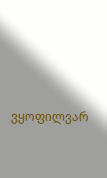ვყოფილვარ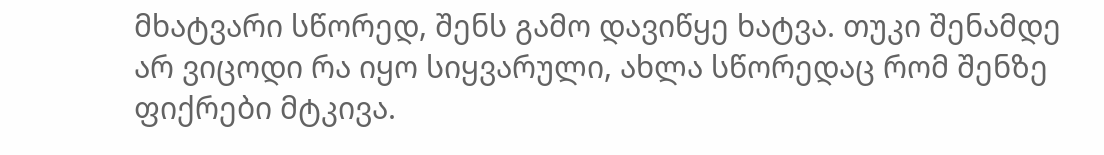მხატვარი სწორედ, შენს გამო დავიწყე ხატვა. თუკი შენამდე არ ვიცოდი რა იყო სიყვარული, ახლა სწორედაც რომ შენზე ფიქრები მტკივა.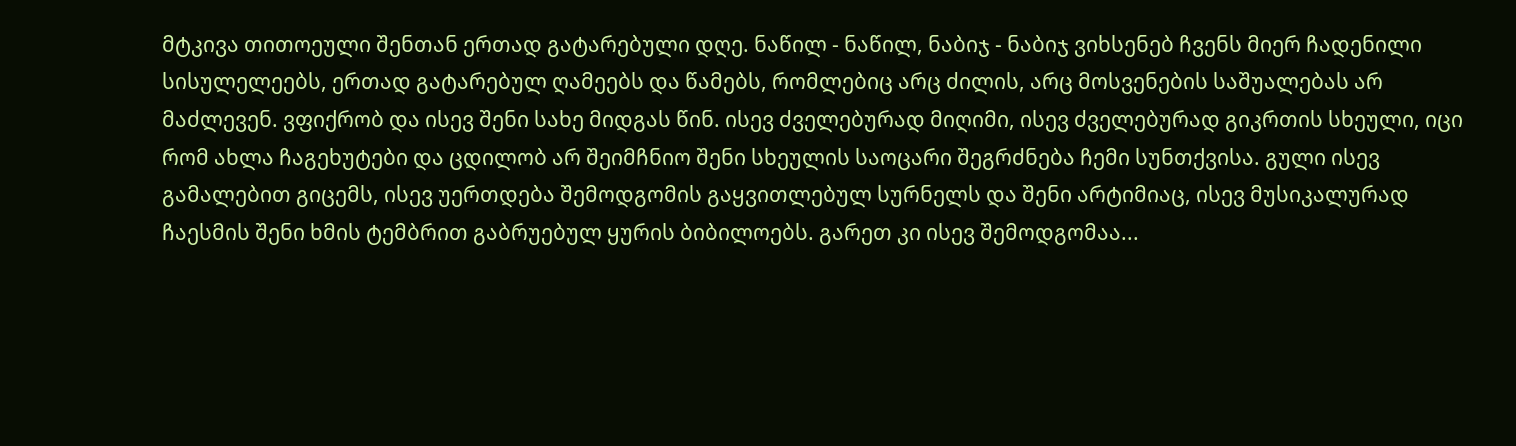მტკივა თითოეული შენთან ერთად გატარებული დღე. ნაწილ - ნაწილ, ნაბიჯ - ნაბიჯ ვიხსენებ ჩვენს მიერ ჩადენილი სისულელეებს, ერთად გატარებულ ღამეებს და წამებს, რომლებიც არც ძილის, არც მოსვენების საშუალებას არ მაძლევენ. ვფიქრობ და ისევ შენი სახე მიდგას წინ. ისევ ძველებურად მიღიმი, ისევ ძველებურად გიკრთის სხეული, იცი რომ ახლა ჩაგეხუტები და ცდილობ არ შეიმჩნიო შენი სხეულის საოცარი შეგრძნება ჩემი სუნთქვისა. გული ისევ გამალებით გიცემს, ისევ უერთდება შემოდგომის გაყვითლებულ სურნელს და შენი არტიმიაც, ისევ მუსიკალურად ჩაესმის შენი ხმის ტემბრით გაბრუებულ ყურის ბიბილოებს. გარეთ კი ისევ შემოდგომაა...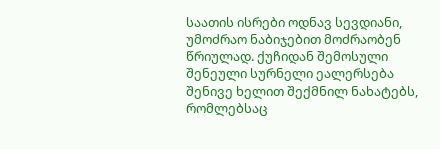საათის ისრები ოდნავ სევდიანი, უმოძრაო ნაბიჯებით მოძრაობენ წრიულად. ქუჩიდან შემოსული შენეული სურნელი ეალერსება შენივე ხელით შექმნილ ნახატებს, რომლებსაც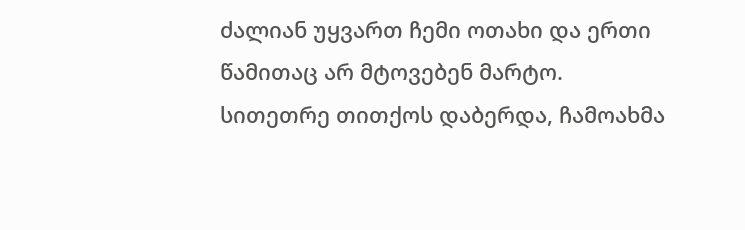ძალიან უყვართ ჩემი ოთახი და ერთი წამითაც არ მტოვებენ მარტო. სითეთრე თითქოს დაბერდა, ჩამოახმა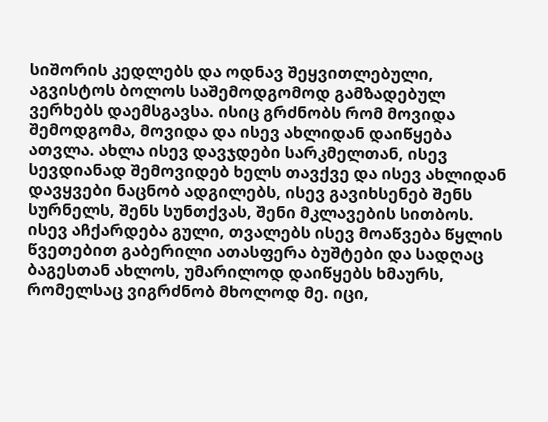სიშორის კედლებს და ოდნავ შეყვითლებული, აგვისტოს ბოლოს საშემოდგომოდ გამზადებულ ვერხებს დაემსგავსა. ისიც გრძნობს რომ მოვიდა შემოდგომა, მოვიდა და ისევ ახლიდან დაიწყება ათვლა. ახლა ისევ დავჯდები სარკმელთან, ისევ სევდიანად შემოვიდებ ხელს თავქვე და ისევ ახლიდან დავყვები ნაცნობ ადგილებს, ისევ გავიხსენებ შენს სურნელს, შენს სუნთქვას, შენი მკლავების სითბოს. ისევ აჩქარდება გული, თვალებს ისევ მოაწვება წყლის წვეთებით გაბერილი ათასფერა ბუშტები და სადღაც ბაგესთან ახლოს, უმარილოდ დაიწყებს ხმაურს, რომელსაც ვიგრძნობ მხოლოდ მე. იცი,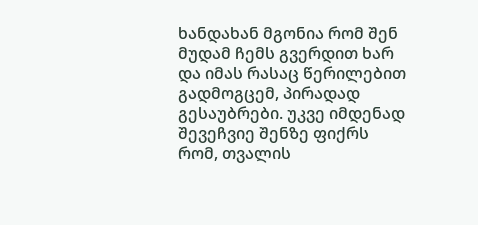ხანდახან მგონია რომ შენ მუდამ ჩემს გვერდით ხარ და იმას რასაც წერილებით გადმოგცემ, პირადად გესაუბრები. უკვე იმდენად შევეჩვიე შენზე ფიქრს რომ, თვალის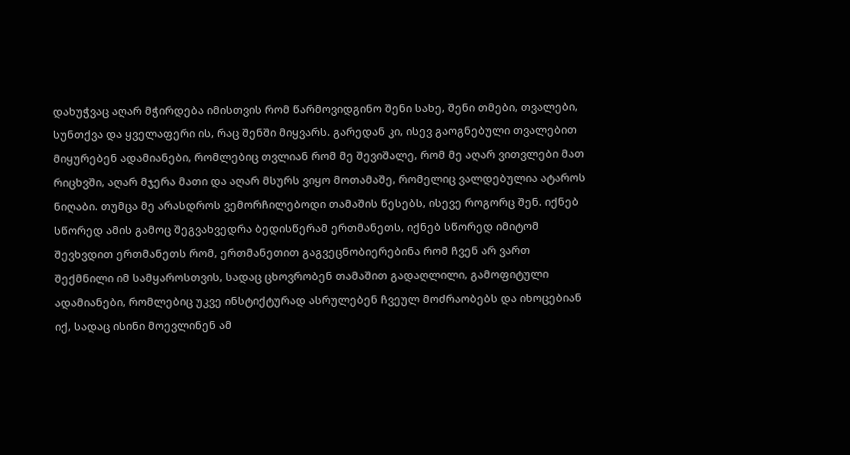დახუჭვაც აღარ მჭირდება იმისთვის რომ წარმოვიდგინო შენი სახე, შენი თმები, თვალები, სუნთქვა და ყველაფერი ის, რაც შენში მიყვარს. გარედან კი, ისევ გაოგნებული თვალებით მიყურებენ ადამიანები, რომლებიც თვლიან რომ მე შევიშალე, რომ მე აღარ ვითვლები მათ რიცხვში, აღარ მჯერა მათი და აღარ მსურს ვიყო მოთამაშე, რომელიც ვალდებულია ატაროს ნიღაბი. თუმცა მე არასდროს ვემორჩილებოდი თამაშის წესებს, ისევე როგორც შენ. იქნებ სწორედ ამის გამოც შეგვახვედრა ბედისწერამ ერთმანეთს, იქნებ სწორედ იმიტომ შევხვდით ერთმანეთს რომ, ერთმანეთით გაგვეცნობიერებინა რომ ჩვენ არ ვართ შექმნილი იმ სამყაროსთვის, სადაც ცხოვრობენ თამაშით გადაღლილი, გამოფიტული ადამიანები, რომლებიც უკვე ინსტიქტურად ასრულებენ ჩვეულ მოძრაობებს და იხოცებიან იქ, სადაც ისინი მოევლინენ ამ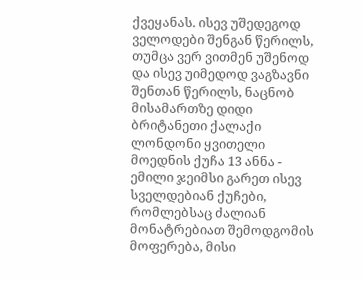ქვეყანას. ისევ უშედეგოდ ველოდები შენგან წერილს, თუმცა ვერ ვითმენ უშენოდ და ისევ უიმედოდ ვაგზავნი შენთან წერილს, ნაცნობ მისამართზე დიდი ბრიტანეთი ქალაქი ლონდონი ყვითელი მოედნის ქუჩა 13 ანნა - ემილი ჯეიმსი გარეთ ისევ სველდებიან ქუჩები, რომლებსაც ძალიან მონატრებიათ შემოდგომის მოფერება, მისი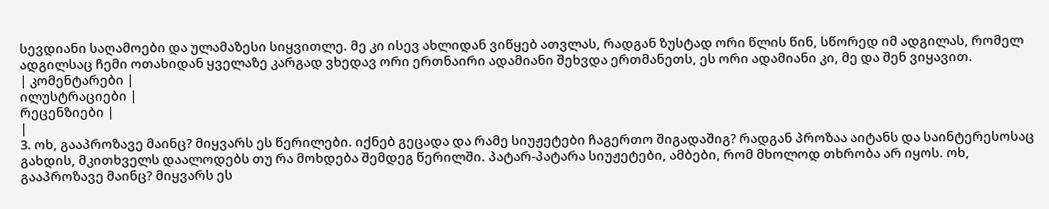სევდიანი საღამოები და ულამაზესი სიყვითლე. მე კი ისევ ახლიდან ვიწყებ ათვლას, რადგან ზუსტად ორი წლის წინ, სწორედ იმ ადგილას, რომელ ადგილსაც ჩემი ოთახიდან ყველაზე კარგად ვხედავ ორი ერთნაირი ადამიანი შეხვდა ერთმანეთს, ეს ორი ადამიანი კი, მე და შენ ვიყავით.
| კომენტარები |
ილუსტრაციები |
რეცენზიები |
|
3. ოხ, გააპროზავე მაინც? მიყვარს ეს წერილები. იქნებ გეცადა და რამე სიუჟეტები ჩაგერთო შიგადაშიგ? რადგან პროზაა აიტანს და საინტერესოსაც გახდის, მკითხველს დაალოდებს თუ რა მოხდება შემდეგ წერილში. პატარ-პატარა სიუჟეტები, ამბები, რომ მხოლოდ თხრობა არ იყოს. ოხ, გააპროზავე მაინც? მიყვარს ეს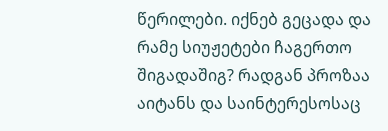წერილები. იქნებ გეცადა და რამე სიუჟეტები ჩაგერთო შიგადაშიგ? რადგან პროზაა აიტანს და საინტერესოსაც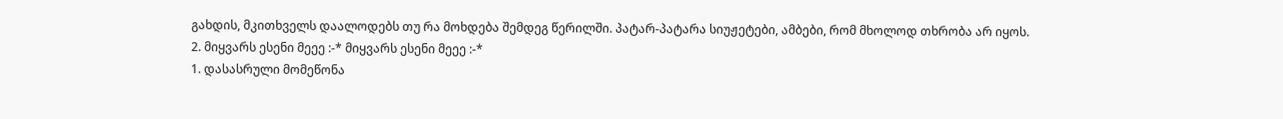გახდის, მკითხველს დაალოდებს თუ რა მოხდება შემდეგ წერილში. პატარ-პატარა სიუჟეტები, ამბები, რომ მხოლოდ თხრობა არ იყოს.
2. მიყვარს ესენი მეეე :-* მიყვარს ესენი მეეე :-*
1. დასასრული მომეწონა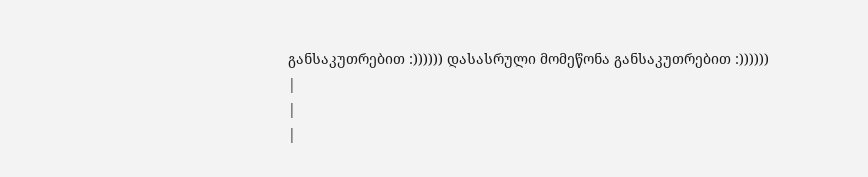განსაკუთრებით :)))))) დასასრული მომეწონა განსაკუთრებით :))))))
|
|
|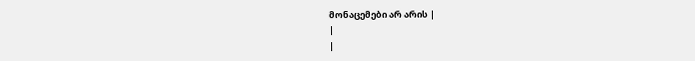მონაცემები არ არის |
|
|